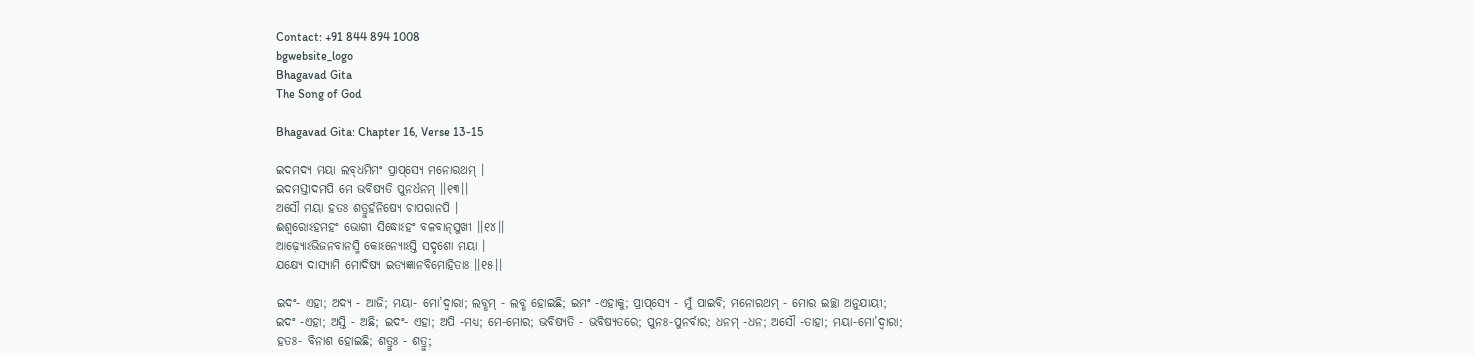Contact: +91 844 894 1008
bgwebsite_logo
Bhagavad Gita
The Song of God

Bhagavad Gita: Chapter 16, Verse 13-15

ଇଦମଦ୍ୟ ମୟା ଲବ୍‌ଧମିମଂ ପ୍ରାପ୍‌ସ୍ୟେ ମନୋରଥମ୍ ।
ଇଦମସ୍ତୀଦମପି ମେ ଭବିଷ୍ୟତି ପୁନର୍ଧନମ୍ ।।୧୩।।
ଅସୌ ମୟା ହତଃ ଶତ୍ରୁର୍ହନିଷ୍ୟେ ଚାପରାନପି ।
ଈଶ୍ୱରୋଽହମହଂ ଭୋଗୀ ସିଦ୍ଧୋଽହଂ ବଳବାନ୍‌ସୁଖୀ ।।୧୪।।
ଆଢ଼୍ୟୋଽଭିଜନବାନସ୍ମି କୋଽନ୍ୟୋଽସ୍ତି ସଦୃଶୋ ମୟା ।
ଯକ୍ଷ୍ୟେ ଦାସ୍ୟାମି ମୋଦିଷ୍ୟ ଇତ୍ୟଜ୍ଞାନବିମୋହିତାଃ ।।୧୫।।

ଇଦଂ- ଏହା; ଅଦ୍ୟ - ଆଜି; ମୟା- ମୋ’ଦ୍ୱାରା; ଲବ୍ଧମ୍ - ଲବ୍ଧ ହୋଇଛି; ଇମଂ -ଏହାକୁ; ପ୍ରାପ୍‌ସ୍ୟେ - ମୁଁ ପାଇବି; ମନୋରଥମ୍ - ମୋର ଇଚ୍ଛା ଅନୁଯାୟୀ; ଇଦଂ -ଏହା; ଅସ୍ତି - ଅଛି; ଇଦଂ- ଏହା; ଅପି -ମଧ୍ୟ; ମେ-ମୋର; ଭବିଷ୍ୟତି - ଭବିଷ୍ୟତରେ; ପୁନଃ-ପୁନର୍ବାର; ଧନମ୍ -ଧନ; ଅସୌ -ତାହା; ମୟା-ମୋ’ଦ୍ୱାରା; ହତଃ- ବିନାଶ ହୋଇଛି; ଶତ୍ରୁଃ - ଶତ୍ରୁ;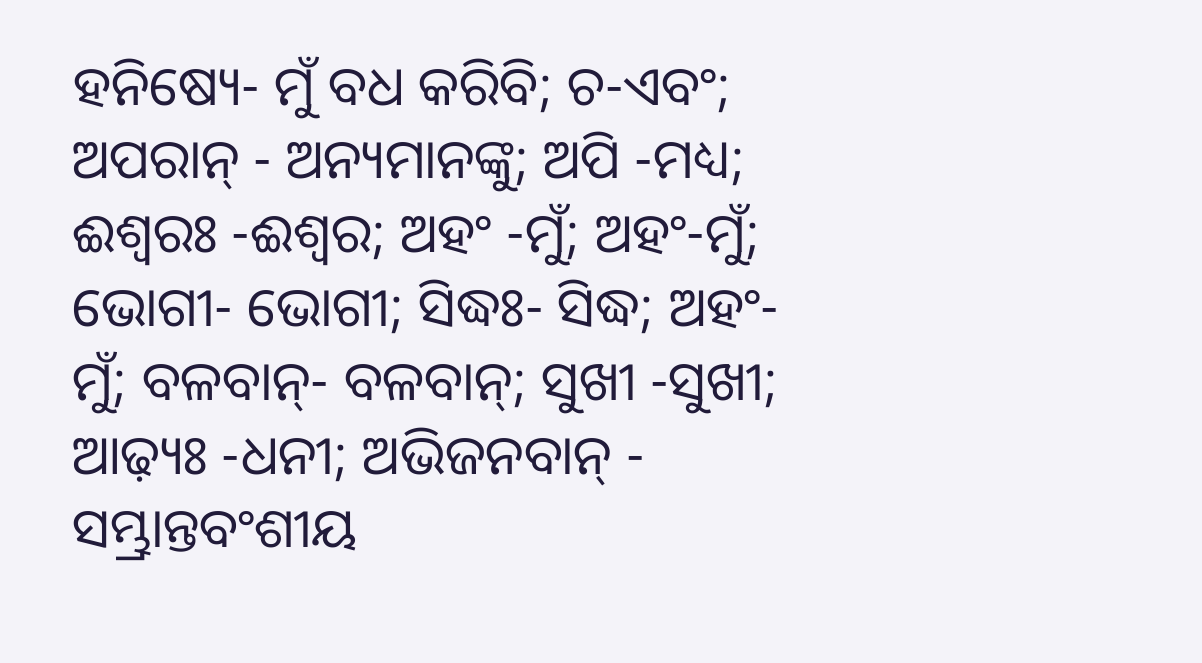ହନିଷ୍ୟେ- ମୁଁ ବଧ କରିବି; ଚ-ଏବଂ; ଅପରାନ୍ - ଅନ୍ୟମାନଙ୍କୁ; ଅପି -ମଧ୍ୟ; ଈଶ୍ୱରଃ -ଈଶ୍ୱର; ଅହଂ -ମୁଁ; ଅହଂ-ମୁଁ; ଭୋଗୀ- ଭୋଗୀ; ସିଦ୍ଧଃ- ସିଦ୍ଧ; ଅହଂ-ମୁଁ; ବଳବାନ୍‌- ବଳବାନ୍‌; ସୁଖୀ -ସୁଖୀ; ଆଢ଼୍ୟଃ -ଧନୀ; ଅଭିଜନବାନ୍ - ସମ୍ଭ୍ରାନ୍ତବଂଶୀୟ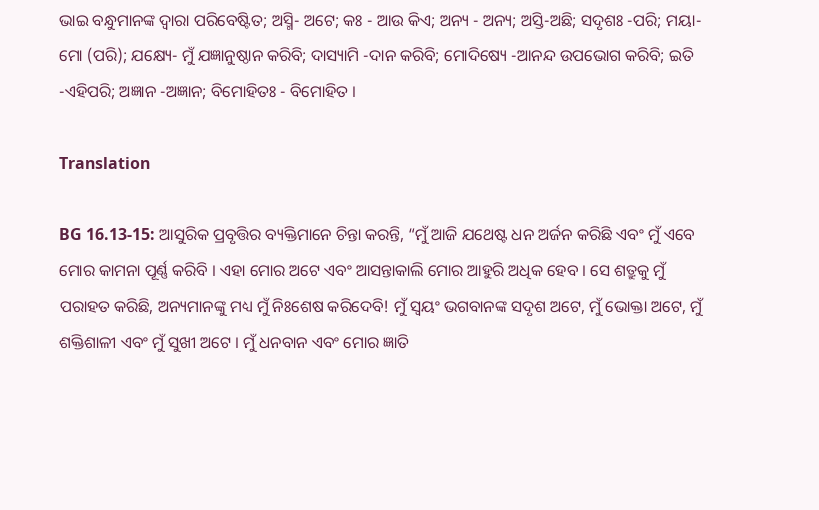ଭାଇ ବନ୍ଧୁମାନଙ୍କ ଦ୍ୱାରା ପରିବେଷ୍ଟିତ; ଅସ୍ମି- ଅଟେ; କଃ - ଆଉ କିଏ; ଅନ୍ୟ - ଅନ୍ୟ; ଅସ୍ତି-ଅଛି; ସଦୃଶଃ -ପରି; ମୟା-ମୋ (ପରି); ଯକ୍ଷ୍ୟେ- ମୁଁ ଯଜ୍ଞାନୁଷ୍ଠାନ କରିବି; ଦାସ୍ୟାମି -ଦାନ କରିବି; ମୋଦିଷ୍ୟେ -ଆନନ୍ଦ ଉପଭୋଗ କରିବି; ଇତି -ଏହିପରି; ଅଜ୍ଞାନ -ଅଜ୍ଞାନ; ବିମୋହିତଃ - ବିମୋହିତ ।

Translation

BG 16.13-15: ଆସୁରିକ ପ୍ରବୃତ୍ତିର ବ୍ୟକ୍ତିମାନେ ଚିନ୍ତା କରନ୍ତି, “ମୁଁ ଆଜି ଯଥେଷ୍ଟ ଧନ ଅର୍ଜନ କରିଛି ଏବଂ ମୁଁ ଏବେ ମୋର କାମନା ପୂର୍ଣ୍ଣ କରିବି । ଏହା ମୋର ଅଟେ ଏବଂ ଆସନ୍ତାକାଲି ମୋର ଆହୁରି ଅଧିକ ହେବ । ସେ ଶତ୍ରୁକୁ ମୁଁ ପରାହତ କରିଛି, ଅନ୍ୟମାନଙ୍କୁ ମଧ୍ୟ ମୁଁ ନିଃଶେଷ କରିଦେବି! ମୁଁ ସ୍ୱୟଂ ଭଗବାନଙ୍କ ସଦୃଶ ଅଟେ, ମୁଁ ଭୋକ୍ତା ଅଟେ, ମୁଁ ଶକ୍ତିଶାଳୀ ଏବଂ ମୁଁ ସୁଖୀ ଅଟେ । ମୁଁ ଧନବାନ ଏବଂ ମୋର ଜ୍ଞାତି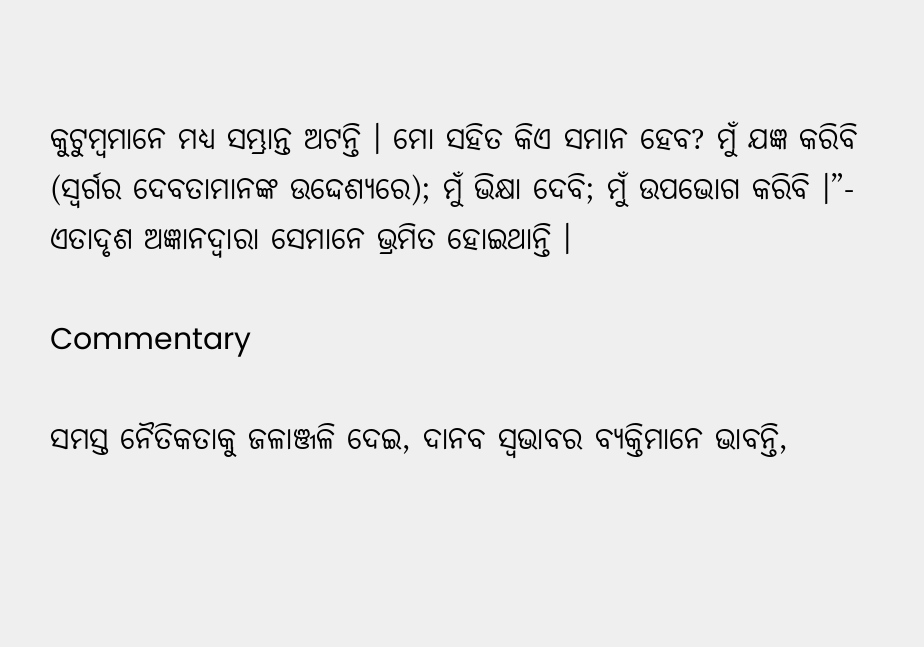କୁଟୁମ୍ବମାନେ ମଧ୍ୟ ସମ୍ଭ୍ରାନ୍ତ ଅଟନ୍ତି । ମୋ ସହିତ କିଏ ସମାନ ହେବ? ମୁଁ ଯଜ୍ଞ କରିବି (ସ୍ୱର୍ଗର ଦେବତାମାନଙ୍କ ଉଦ୍ଦେଶ୍ୟରେ); ମୁଁ ଭିକ୍ଷା ଦେବି; ମୁଁ ଉପଭୋଗ କରିବି ।”- ଏତାଦୃଶ ଅଜ୍ଞାନଦ୍ୱାରା ସେମାନେ ଭ୍ରମିତ ହୋଇଥାନ୍ତି ।

Commentary

ସମସ୍ତ ନୈତିକତାକୁ ଜଳାଞ୍ଜଳି ଦେଇ, ଦାନବ ସ୍ୱଭାବର ବ୍ୟକ୍ତିମାନେ ଭାବନ୍ତି,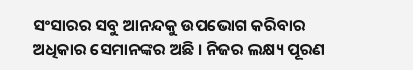ସଂସାରର ସବୁ ଆନନ୍ଦକୁ ଉପଭୋଗ କରିବାର ଅଧିକାର ସେମାନଙ୍କର ଅଛି । ନିଜର ଲକ୍ଷ୍ୟ ପୂରଣ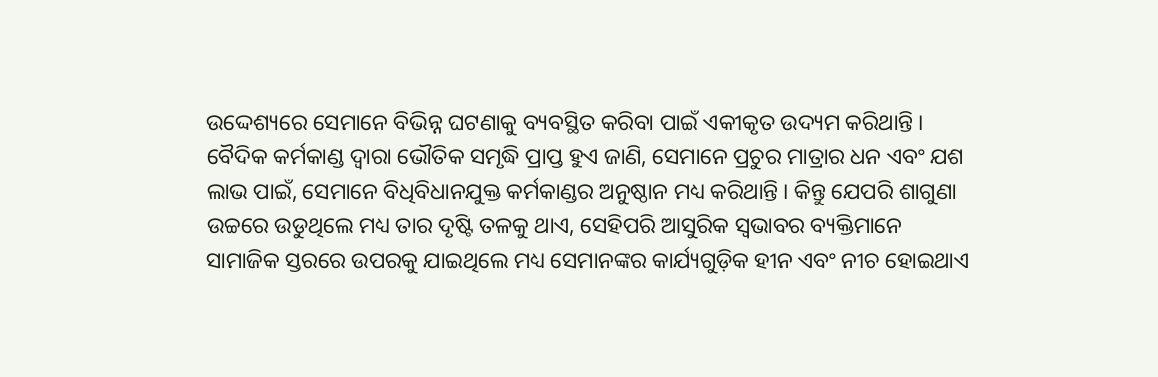ଉଦ୍ଦେଶ୍ୟରେ ସେମାନେ ବିଭିନ୍ନ ଘଟଣାକୁ ବ୍ୟବସ୍ଥିତ କରିବା ପାଇଁ ଏକୀକୃତ ଉଦ୍ୟମ କରିଥାନ୍ତି । ବୈଦିକ କର୍ମକାଣ୍ଡ ଦ୍ୱାରା ଭୌତିକ ସମୃଦ୍ଧି ପ୍ରାପ୍ତ ହୁଏ ଜାଣି, ସେମାନେ ପ୍ରଚୁର ମାତ୍ରାର ଧନ ଏବଂ ଯଶ ଲାଭ ପାଇଁ, ସେମାନେ ବିଧିବିଧାନଯୁକ୍ତ କର୍ମକାଣ୍ଡର ଅନୁଷ୍ଠାନ ମଧ୍ୟ କରିଥାନ୍ତି । କିନ୍ତୁ ଯେପରି ଶାଗୁଣା ଉଚ୍ଚରେ ଉଡୁଥିଲେ ମଧ୍ୟ ତାର ଦୃଷ୍ଟି ତଳକୁ ଥାଏ, ସେହିପରି ଆସୁରିକ ସ୍ୱଭାବର ବ୍ୟକ୍ତିମାନେ ସାମାଜିକ ସ୍ତରରେ ଉପରକୁ ଯାଇଥିଲେ ମଧ୍ୟ ସେମାନଙ୍କର କାର୍ଯ୍ୟଗୁଡ଼ିକ ହୀନ ଏବଂ ନୀଚ ହୋଇଥାଏ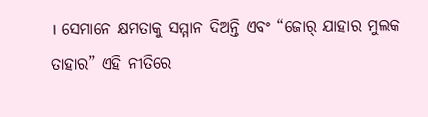। ସେମାନେ କ୍ଷମତାକୁ ସମ୍ମାନ ଦିଅନ୍ତି ଏବଂ “ଜୋର୍ ଯାହାର ମୁଲକ ତାହାର” ଏହି ନୀତିରେ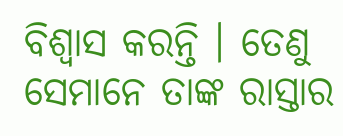ବିଶ୍ୱାସ କରନ୍ତି । ତେଣୁ ସେମାନେ ତାଙ୍କ ରାସ୍ତାର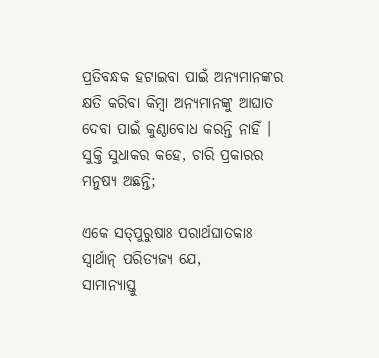ପ୍ରତିବନ୍ଧକ ହଟାଇବା ପାଇଁ ଅନ୍ୟମାନଙ୍କର କ୍ଷତି କରିବା କିମ୍ବା ଅନ୍ୟମାନଙ୍କୁ ଆଘାତ ଦେବା ପାଇଁ କୁଣ୍ଠାବୋଧ କରନ୍ତି ନାହିଁ । ସୁକ୍ତି ସୁଧାକର କହେ, ଚାରି ପ୍ରକାରର ମନୁଷ୍ୟ ଅଛନ୍ତି;

ଏକେ ସତ୍‌ପୁରୁଷାଃ ପରାର୍ଥଘାତକାଃ ସ୍ୱାର୍ଥାନ୍ ପରିତ୍ୟଜ୍ୟ ଯେ,
ସାମାନ୍ୟାସ୍ତୁ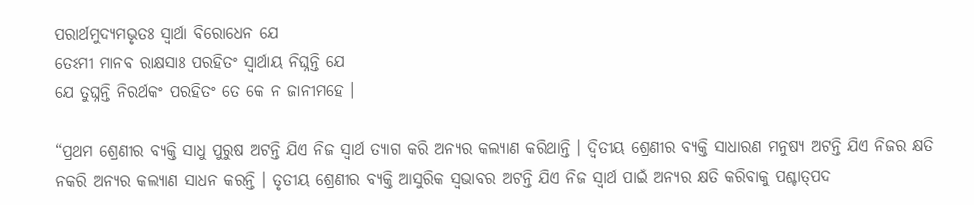ପରାର୍ଥମୁଦ୍ୟମଭୃତଃ ସ୍ୱାର୍ଥା ବିରୋଧେନ ଯେ
ତେଽମୀ ମାନବ ରାକ୍ଷସାଃ ପରହିତଂ ସ୍ୱାର୍ଥାୟ ନିଘ୍ନନ୍ତି ଯେ
ଯେ ତୁଘ୍ନନ୍ତି ନିରର୍ଥକଂ ପରହିତଂ ତେ କେ ନ ଜାନୀମହେ ।

“ପ୍ରଥମ ଶ୍ରେଣୀର ବ୍ୟକ୍ତି ସାଧୁ ପୁରୁଷ ଅଟନ୍ତି ଯିଏ ନିଜ ସ୍ୱାର୍ଥ ତ୍ୟାଗ କରି ଅନ୍ୟର କଲ୍ୟାଣ କରିଥାନ୍ତି । ଦ୍ୱିତୀୟ ଶ୍ରେଣୀର ବ୍ୟକ୍ତି ସାଧାରଣ ମନୁଷ୍ୟ ଅଟନ୍ତି ଯିଏ ନିଜର କ୍ଷତି ନକରି ଅନ୍ୟର କଲ୍ୟାଣ ସାଧନ କରନ୍ତି । ତୃତୀୟ ଶ୍ରେଣୀର ବ୍ୟକ୍ତି ଆସୁରିକ ସ୍ୱଭାବର ଅଟନ୍ତି ଯିଏ ନିଜ ସ୍ୱାର୍ଥ ପାଇଁ ଅନ୍ୟର କ୍ଷତି କରିବାକୁ ପଶ୍ଚାତ୍‌ପଦ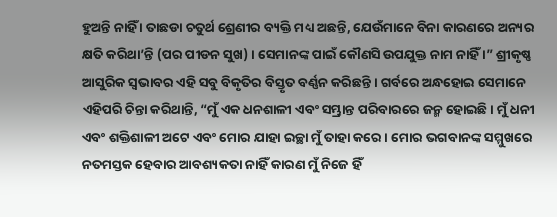ହୁଅନ୍ତି ନାହିଁ । ତାଛଡା ଚତୁର୍ଥ ଶ୍ରେଣୀର ବ୍ୟକ୍ତି ମଧ୍ୟ ଅଛନ୍ତି, ଯେଉଁମାନେ ବିନା କାରଣରେ ଅନ୍ୟର କ୍ଷତି କରିଥା’ନ୍ତି (ପର ପୀଡନ ସୁଖ) । ସେମାନଙ୍କ ପାଇଁ କୌଣସି ଉପଯୁକ୍ତ ନାମ ନାହିଁ ।” ଶ୍ରୀକୃଷ୍ଣ ଆସୁରିକ ସ୍ୱଭାବର ଏହି ସବୁ ବିକୃତିର ବିସ୍ତୃତ ବର୍ଣ୍ଣନ କରିଛନ୍ତି । ଗର୍ବରେ ଅନ୍ଧହୋଇ ସେମାନେ ଏହିପରି ଚିନ୍ତା କରିଥାନ୍ତି, “ମୁଁ ଏକ ଧନଶାଳୀ ଏବଂ ସମ୍ଭ୍ରାନ୍ତ ପରିବାରରେ ଜନ୍ମ ହୋଇଛି । ମୁଁ ଧନୀ ଏବଂ ଶକ୍ତିଶାଳୀ ଅଟେ ଏବଂ ମୋର ଯାହା ଇଚ୍ଛା ମୁଁ ତାହା କରେ । ମୋର ଭଗବାନଙ୍କ ସମ୍ମୁଖରେ ନତମସ୍ତକ ହେବାର ଆବଶ୍ୟକତା ନାହିଁ କାରଣ ମୁଁ ନିଜେ ହିଁ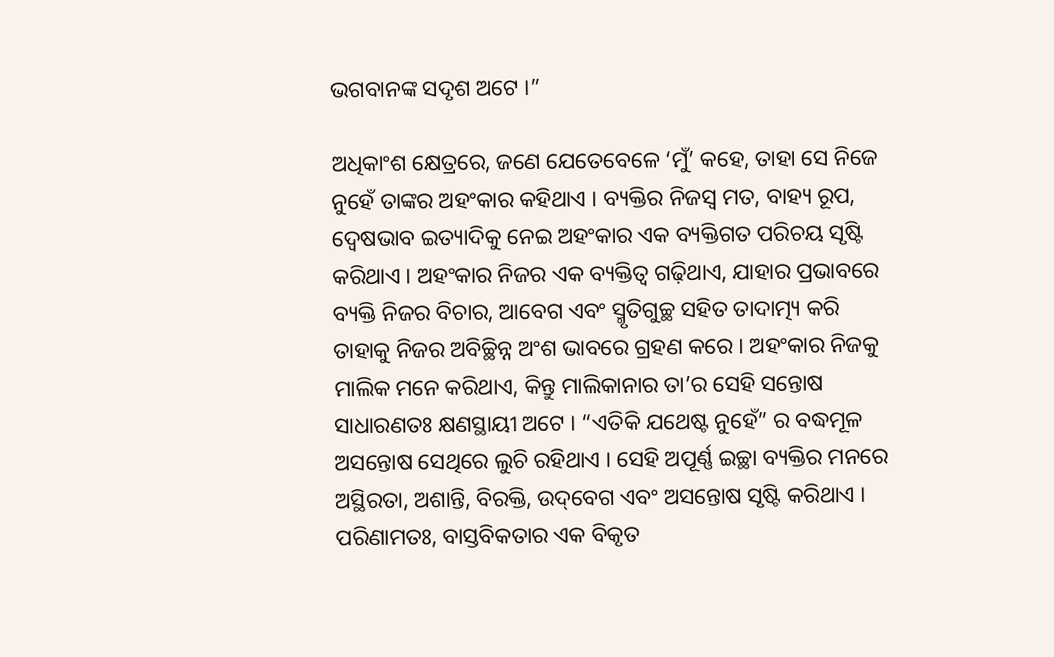ଭଗବାନଙ୍କ ସଦୃଶ ଅଟେ ।”

ଅଧିକାଂଶ କ୍ଷେତ୍ରରେ, ଜଣେ ଯେତେବେଳେ ‘ମୁଁ’ କହେ, ତାହା ସେ ନିଜେ ନୁହେଁ ତାଙ୍କର ଅହଂକାର କହିଥାଏ । ବ୍ୟକ୍ତିର ନିଜସ୍ୱ ମତ, ବାହ୍ୟ ରୂପ, ଦ୍ୱେଷଭାବ ଇତ୍ୟାଦିକୁ ନେଇ ଅହଂକାର ଏକ ବ୍ୟକ୍ତିଗତ ପରିଚୟ ସୃଷ୍ଟି କରିଥାଏ । ଅହଂକାର ନିଜର ଏକ ବ୍ୟକ୍ତିତ୍ୱ ଗଢ଼ିଥାଏ, ଯାହାର ପ୍ରଭାବରେ ବ୍ୟକ୍ତି ନିଜର ବିଚାର, ଆବେଗ ଏବଂ ସ୍ମୃତିଗୁଚ୍ଛ ସହିତ ତାଦାତ୍ମ୍ୟ କରି ତାହାକୁ ନିଜର ଅବିଚ୍ଛିନ୍ନ ଅଂଶ ଭାବରେ ଗ୍ରହଣ କରେ । ଅହଂକାର ନିଜକୁ ମାଲିକ ମନେ କରିଥାଏ, କିନ୍ତୁ ମାଲିକାନାର ତା’ର ସେହି ସନ୍ତୋଷ ସାଧାରଣତଃ କ୍ଷଣସ୍ଥାୟୀ ଅଟେ । “ଏତିକି ଯଥେଷ୍ଟ ନୁହେଁ” ର ବଦ୍ଧମୂଳ ଅସନ୍ତୋଷ ସେଥିରେ ଲୁଚି ରହିଥାଏ । ସେହି ଅପୂର୍ଣ୍ଣ ଇଚ୍ଛା ବ୍ୟକ୍ତିର ମନରେ ଅସ୍ଥିରତା, ଅଶାନ୍ତି, ବିରକ୍ତି, ଉଦ୍‌ବେଗ ଏବଂ ଅସନ୍ତୋଷ ସୃଷ୍ଟି କରିଥାଏ । ପରିଣାମତଃ, ବାସ୍ତବିକତାର ଏକ ବିକୃତ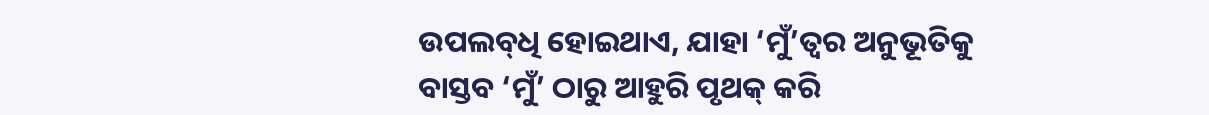ଉପଲବ୍‌ଧି ହୋଇଥାଏ, ଯାହା ‘ମୁଁ’ତ୍ୱର ଅନୁଭୂତିକୁ ବାସ୍ତବ ‘ମୁଁ’ ଠାରୁ ଆହୁରି ପୃଥକ୍ କରି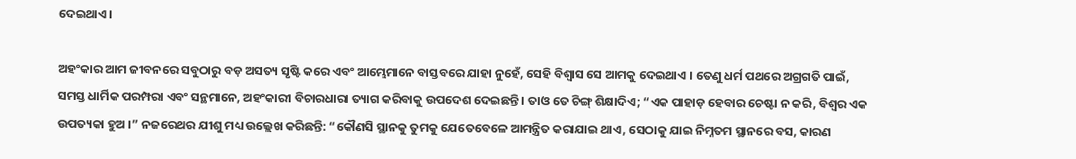ଦେଇଥାଏ ।

ଅହଂକାର ଆମ ଜୀବନରେ ସବୁଠାରୁ ବଡ଼ ଅସତ୍ୟ ସୃଷ୍ଟି କରେ ଏବଂ ଆମ୍ଭେମାନେ ବାସ୍ତବରେ ଯାହା ନୁହେଁ, ସେହି ବିଶ୍ୱାସ ସେ ଆମକୁ ଦେଇଥାଏ । ତେଣୁ ଧର୍ମ ପଥରେ ଅଗ୍ରଗତି ପାଇଁ, ସମସ୍ତ ଧାର୍ମିକ ପରମ୍ପରା ଏବଂ ସନ୍ଥମାନେ, ଅହଂକାରୀ ବିଚାରଧାରା ତ୍ୟାଗ କରିବାକୁ ଉପଦେଶ ଦେଇଛନ୍ତି । ତାଓ ତେ ଚିଙ୍ଗ୍ ଶିକ୍ଷାଦିଏ; “ଏକ ପାହାଡ଼ ହେବାର ଚେଷ୍ଟା ନ କରି, ବିଶ୍ୱର ଏକ ଉପତ୍ୟକା ହୁଅ ।” ନଜରେଥର ଯୀଶୁ ମଧ୍ୟ ଉଲ୍ଲେଖ କରିଛନ୍ତି: “କୌଣସି ସ୍ଥାନକୁ ତୁମକୁ ଯେତେବେଳେ ଆମନ୍ତ୍ରିତ କରାଯାଇ ଥାଏ, ସେଠାକୁ ଯାଇ ନିମ୍ନତମ ସ୍ଥାନରେ ବସ, କାରଣ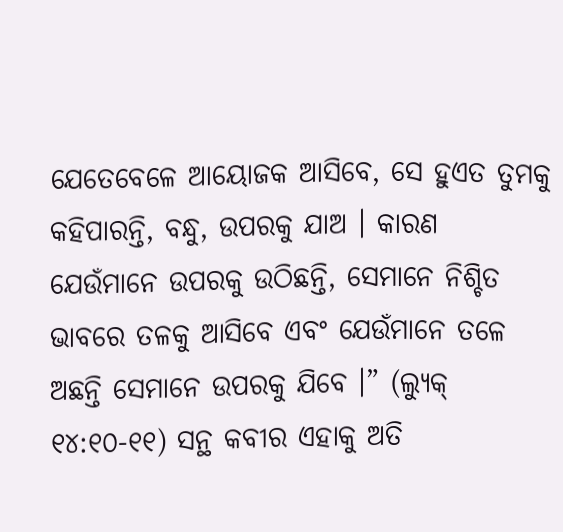ଯେତେବେଳେ ଆୟୋଜକ ଆସିବେ, ସେ ହୁଏତ ତୁମକୁ କହିପାରନ୍ତି, ବନ୍ଧୁ, ଉପରକୁ ଯାଅ । କାରଣ ଯେଉଁମାନେ ଉପରକୁ ଉଠିଛନ୍ତି, ସେମାନେ ନିଶ୍ଚିତ ଭାବରେ ତଳକୁ ଆସିବେ ଏବଂ ଯେଉଁମାନେ ତଳେ ଅଛନ୍ତି ସେମାନେ ଉପରକୁ ଯିବେ ।” (ଲ୍ୟୁକ୍ ୧୪:୧୦-୧୧) ସନ୍ଥ କବୀର ଏହାକୁ ଅତି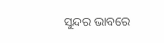ସୁନ୍ଦର ଭାବରେ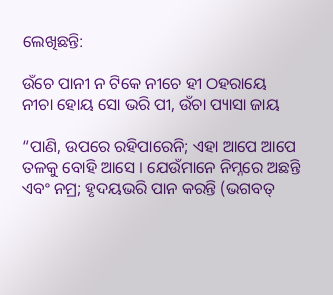ଲେଖିଛନ୍ତି:

ଉଁଚେ ପାନୀ ନ ଟିକେ ନୀଚେ ହୀ ଠହରାୟେ
ନୀଚା ହୋୟ ସୋ ଭରି ପୀ, ଉଁଚା ପ୍ୟାସା ଜାୟ

“ପାଣି, ଉପରେ ରହିପାରେନି; ଏହା ଆପେ ଆପେ ତଳକୁ ବୋହି ଆସେ । ଯେଉଁମାନେ ନିମ୍ନରେ ଅଛନ୍ତି ଏବଂ ନମ୍ର; ହୃଦୟଭରି ପାନ କରନ୍ତି (ଭଗବତ୍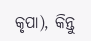କୃପା), କିନ୍ତୁ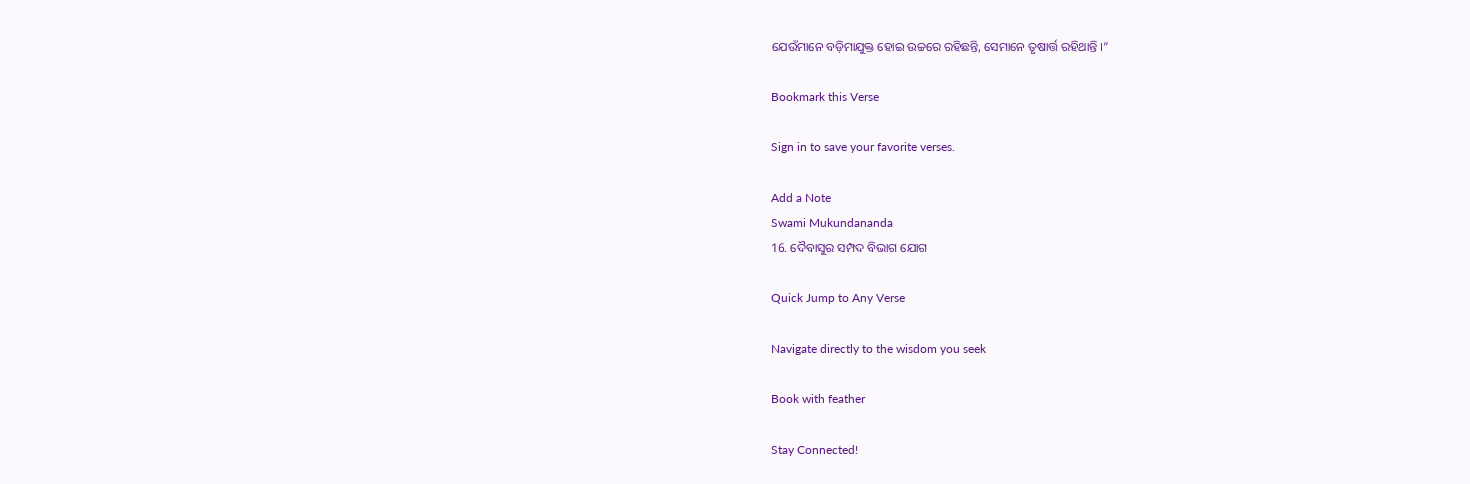ଯେଉଁମାନେ ବଡ଼ିମାଯୁକ୍ତ ହୋଇ ଉଚ୍ଚରେ ରହିଛନ୍ତି, ସେମାନେ ତୃଷାର୍ତ୍ତ ରହିଥାନ୍ତି ।”

Bookmark this Verse

Sign in to save your favorite verses.

Add a Note
Swami Mukundananda
16. ଦୈବାସୁର ସମ୍ପଦ ବିଭାଗ ଯୋଗ

Quick Jump to Any Verse

Navigate directly to the wisdom you seek

Book with feather

Stay Connected!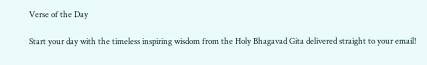Verse of the Day

Start your day with the timeless inspiring wisdom from the Holy Bhagavad Gita delivered straight to your email!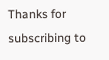Thanks for subscribing to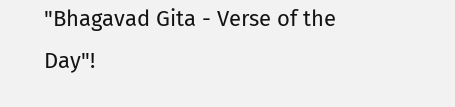"Bhagavad Gita - Verse of the Day"!